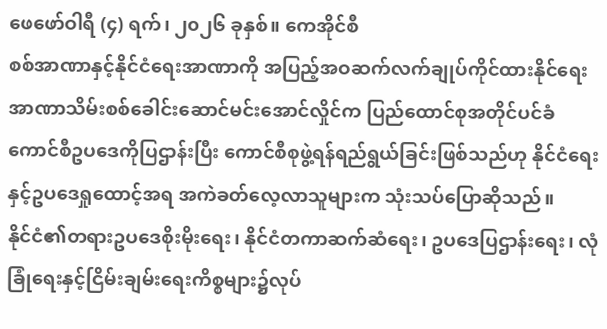ဖေဖော်ဝါရီ (၄) ရက်၊ ၂၀၂၆ ခုနှစ်။ ကေအိုင်စီ
စစ်အာဏာနှင့်နိုင်ငံရေးအာဏာကို အပြည့်အဝဆက်လက်ချုပ်ကိုင်ထားနိုင်ရေး အာဏာသိမ်းစစ်ခေါင်းဆောင်မင်းအောင်လှိုင်က ပြည်ထောင်စုအတိုင်ပင်ခံကောင်စီဥပဒေကိုပြဌာန်းပြီး ကောင်စီစုဖွဲ့ရန်ရည်ရွယ်ခြင်းဖြစ်သည်ဟု နိုင်ငံရေးနှင့်ဥပဒေရှုထောင့်အရ အကဲခတ်လေ့လာသူများက သုံးသပ်ပြောဆိုသည်။
နိုင်ငံ၏တရားဥပဒေစိုးမိုးရေး၊ နိုင်ငံတကာဆက်ဆံရေး၊ ဥပဒေပြဌာန်းရေး၊ လုံခြုံရေးနှင့်ငြိမ်းချမ်းရေးကိစ္စများ၌လုပ်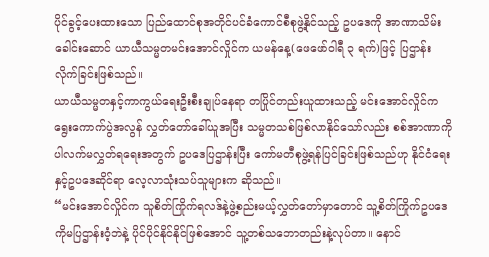ပိုင်ခွင့်ပေးထားသော ပြည်ထောင်စုအတိုင်ပင်ခံကောင်စီစုဖွဲ့နိုင်သည့် ဥပဒေကို အာဏာသိမ်းခေါင်းဆောင် ယာယီသမ္မတမင်းအောင်လှိုင်က ယမန်နေ့(ဖေဖော်ဝါရီ ၃ ရက်)ဖြင့် ပြဌာန်းလိုက်ခြင်းဖြစ်သည်။
ယာယီသမ္မတနှင့်ကာကွယ်ရေးဦးစီးချုပ်နေရာ တပြိုင်တည်းယူထားသည့် မင်းအောင်လှိုင်က ရွေးကောက်ပွဲအလွန် လွှတ်တော်ခေါ်ယူအပြီး သမ္မတသစ်ဖြစ်လာနိုင်သော်လည်း စစ်အာဏာကိုပါလက်မလွှတ်ရရေးအတွက် ဥပဒေပြဌာန်းပြီး ကော်မတီစုဖွဲ့ရန်ပြင်ခြင်းဖြစ်သည်ဟု နိုင်ငံရေးနှင့်ဥပဒေဆိုင်ရာ လေ့လာသုံးသပ်သူများက ဆိုသည်။
“မင်းအောင်လှိုင်က သူစိတ်ကြိုက်ရလဒ်နဲ့ဖွဲ့စည်းမယ့်လွှတ်တော်မှာတောင် သူ့စိတ်ကြိုက်ဥပဒေကိုမပြဌာန်းဝံ့ဘဲနဲ့ ပိုင်ပိုင်နိုင်နိုင်ဖြစ်အောင် သူ့တစ်သဘောတည်းနဲ့လုပ်တာ။ နောင်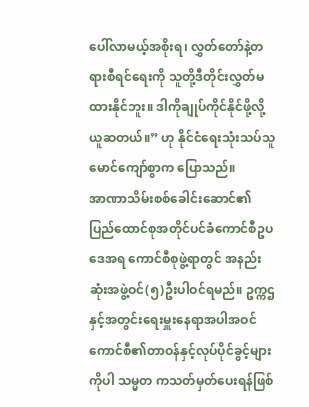ပေါ်လာမယ့်အစိုးရ၊ လွှတ်တော်နဲ့တရားစီရင်ရေးကို သူတို့ဒီတိုင်းလွှတ်မထားနိုင်ဘူး။ ဒါကိုချုပ်ကိုင်နိုင်ဖို့လို့ယူဆတယ်။” ဟု နိုင်ငံရေးသုံးသပ်သူ မောင်ကျော်စွာက ပြောသည်။
အာဏာသိမ်းစစ်ခေါင်းဆောင်၏ ပြည်ထောင်စုအတိုင်ပင်ခံကောင်စီဥပဒေအရ ကောင်စီစုဖွဲ့ရာတွင် အနည်းဆုံးအဖွဲ့ဝင်(၅)ဦးပါဝင်ရမည်။ ဥက္ကဌနှင့်အတွင်းရေးမှူးနေရာအပါအဝင် ကောင်စီ၏တာဝန်နှင့်လုပ်ပိုင်ခွင့်များကိုပါ သမ္မတ ကသတ်မှတ်ပေးရန်ဖြစ်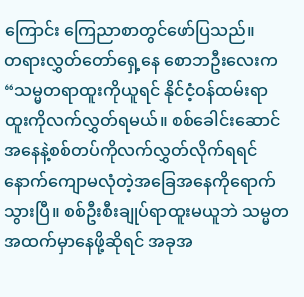ကြောင်း ကြေညာစာတွင်ဖော်ပြသည်။
တရားလွှတ်တော်ရှေ့နေ စောဘဦးလေးက “သမ္မတရာထူးကိုယူရင် နိုင်ငံ့ဝန်ထမ်းရာထူးကိုလက်လွှတ်ရမယ်။ စစ်ခေါင်းဆောင်အနေနဲ့စစ်တပ်ကိုလက်လွှတ်လိုက်ရရင် နောက်ကျောမလုံတဲ့အခြေအနေကိုရောက်သွားပြီ။ စစ်ဦးစီးချုပ်ရာထူးမယူဘဲ သမ္မတအထက်မှာနေဖို့ဆိုရင် အခုအ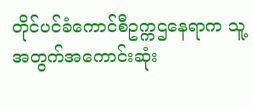တိုင်ပင်ခံကောင်စီဥက္ကဌနေရာက သူ့အတွက်အကောင်းဆုံး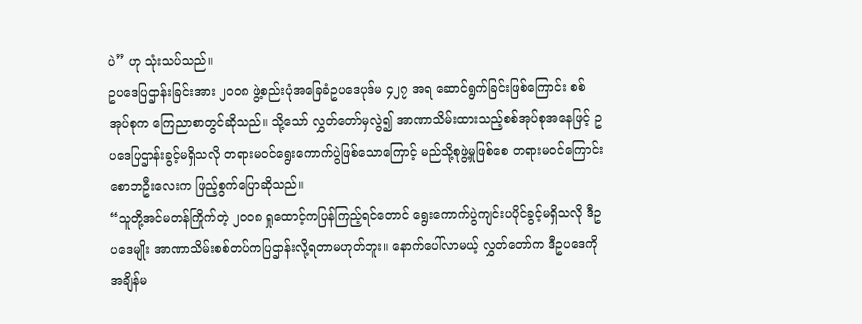ပဲ” ဟု သုံးသပ်သည်။
ဥပဒေပြဌာန်းခြင်းအား ၂၀၀၈ ဖွဲ့စည်းပုံအခြေခံဥပဒေပုဒ်မ ၄၂၇ အရ ဆောင်ရွက်ခြင်းဖြစ်ကြောင်း စစ်အုပ်စုက ကြေညာစာတွင်ဆိုသည်။ သို့သော် လွှတ်တော်မှလွဲ၍ အာဏာသိမ်းထားသည့်စစ်အုပ်စုအနေဖြင့် ဥပဒေပြဌာန်းခွင့်မရှိသလို တရားမဝင်ရွေးကောက်ပွဲဖြစ်သောကြောင့် မည်သို့စုဖွဲ့မှုဖြစ်စေ တရားမဝင်ကြောင်း စောဘဦးလေးက ဖြည့်စွက်ပြောဆိုသည်။
“သူတို့အင်မတန်ကြိုက်တဲ့ ၂၀၀၈ ရှုထောင့်ကပြန်ကြည့်ရင်တောင် ရွေးကောက်ပွဲကျင်းပပိုင်ခွင့်မရှိသလို ဒီဥပဒေမျိုး အာဏာသိမ်းစစ်တပ်ကပြဌာန်းလို့ရတာမဟုတ်ဘူး။ နောက်ပေါ်လာမယ့် လွှတ်တော်က ဒီဥပဒေကိုအချိန်မ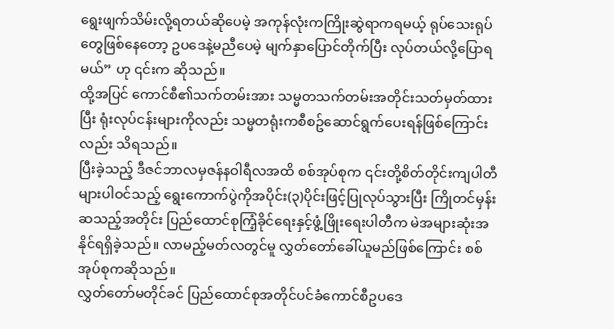ရွေးဖျက်သိမ်းလို့ရတယ်ဆိုပေမဲ့ အကုန်လုံးကကြိုးဆွဲရာကရမယ့် ရုပ်သေးရုပ်တွေဖြစ်နေတော့ ဥပဒေနဲ့မညီပေမဲ့ မျက်နှာပြောင်တိုက်ပြီး လုပ်တယ်လို့ပြောရမယ်” ဟု ၎င်းက ဆိုသည်။
ထို့အပြင် ကောင်စီ၏သက်တမ်းအား သမ္မတသက်တမ်းအတိုင်းသတ်မှတ်ထားပြီး ရုံးလုပ်ငန်းများကိုလည်း သမ္မတရုံးကစီစဥ်ဆောင်ရွက်ပေးရန်ဖြစ်ကြောင်းလည်း သိရသည်။
ပြီးခဲ့သည့် ဒီဇင်ဘာလမှဇန်နဝါရီလအထိ စစ်အုပ်စုက ၎င်းတို့စိတ်တိုင်းကျပါတီများပါဝင်သည့် ရွေးကောက်ပွဲကိုအပိုင်း(၃)ပိုင်းဖြင့်ပြုလုပ်သွားပြီး ကြိုတင်မှန်းဆသည့်အတိုင်း ပြည်ထောင်စုကြံ့ခိုင်ရေးနှင့်ဖွံ့ဖြိုးရေးပါတီက မဲအများဆုံးအနိုင်ရရှိခဲ့သည်။ လာမည့်မတ်လတွင်မူ လွှတ်တော်ခေါ်ယူမည်ဖြစ်ကြောင်း စစ်အုပ်စုကဆိုသည်။
လွှတ်တော်မတိုင်ခင် ပြည်ထောင်စုအတိုင်ပင်ခံကောင်စီဥပဒေ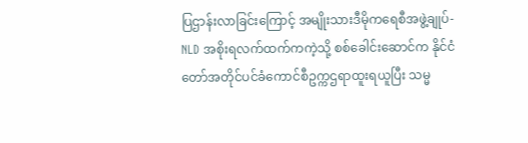ပြဌာန်းလာခြင်းကြောင့် အမျိုးသားဒီမိုကရေစီအဖွဲ့ချုပ်-NLD အစိုးရလက်ထက်ကကဲ့သို့ စစ်ခေါင်းဆောင်က နိုင်ငံတော်အတိုင်ပင်ခံကောင်စီဥက္ကဌရာထူးရယူပြီး သမ္မ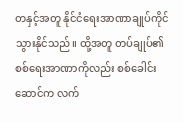တနှင့်အတူ နိုင်ငံရေးအာဏာချုပ်ကိုင်သွားနိုင်သည်။ ထို့အတူ တပ်ချုပ်၏စစ်ရေးအာဏာကိုလည်း စစ်ခေါင်းဆောင်က လက်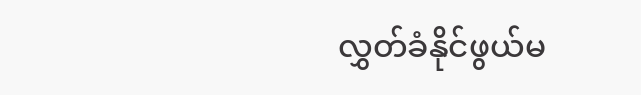လွှတ်ခံနိုင်ဖွယ်မ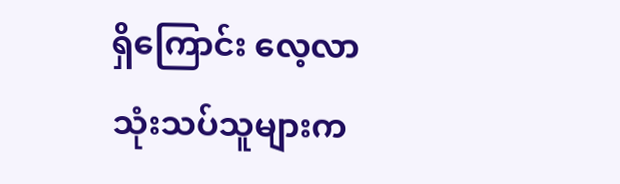ရှိကြောင်း လေ့လာသုံးသပ်သူများက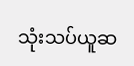သုံးသပ်ယူဆ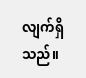လျက်ရှိသည်။